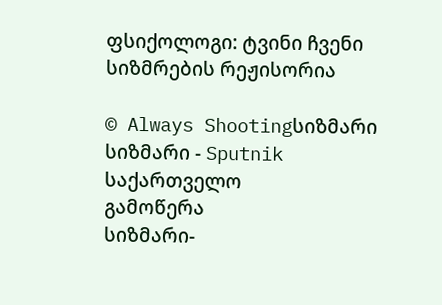ფსიქოლოგი: ტვინი ჩვენი სიზმრების რეჟისორია

© Always Shootingსიზმარი
სიზმარი - Sputnik საქართველო
გამოწერა
სიზმარი-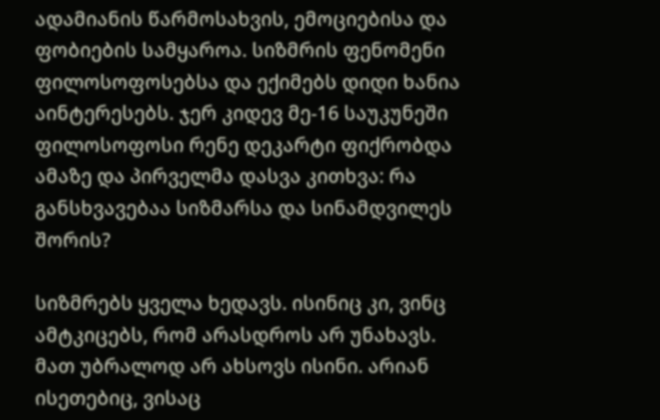ადამიანის წარმოსახვის, ემოციებისა და ფობიების სამყაროა. სიზმრის ფენომენი ფილოსოფოსებსა და ექიმებს დიდი ხანია აინტერესებს. ჯერ კიდევ მე-16 საუკუნეში ფილოსოფოსი რენე დეკარტი ფიქრობდა ამაზე და პირველმა დასვა კითხვა: რა განსხვავებაა სიზმარსა და სინამდვილეს შორის?

სიზმრებს ყველა ხედავს. ისინიც კი, ვინც ამტკიცებს, რომ არასდროს არ უნახავს. მათ უბრალოდ არ ახსოვს ისინი. არიან ისეთებიც, ვისაც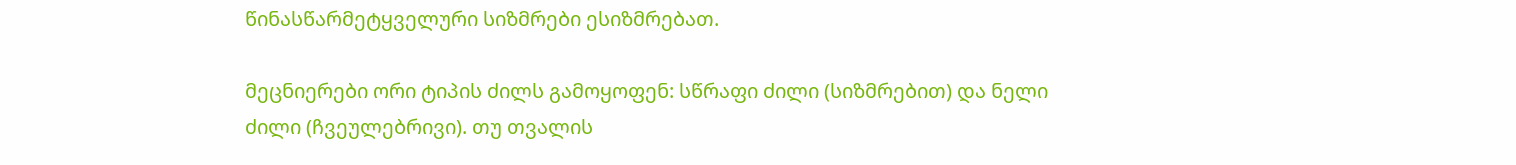წინასწარმეტყველური სიზმრები ესიზმრებათ.

მეცნიერები ორი ტიპის ძილს გამოყოფენ: სწრაფი ძილი (სიზმრებით) და ნელი ძილი (ჩვეულებრივი). თუ თვალის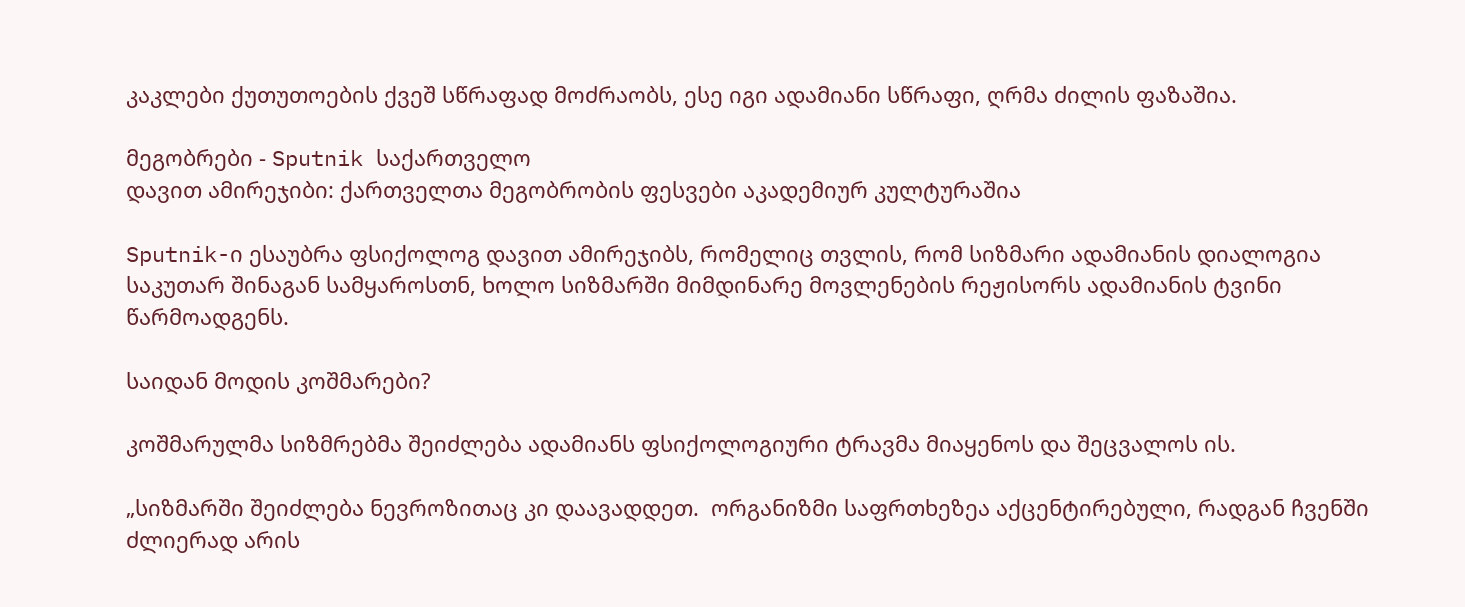კაკლები ქუთუთოების ქვეშ სწრაფად მოძრაობს, ესე იგი ადამიანი სწრაფი, ღრმა ძილის ფაზაშია.

მეგობრები - Sputnik საქართველო
დავით ამირეჯიბი: ქართველთა მეგობრობის ფესვები აკადემიურ კულტურაშია

Sputnik-ი ესაუბრა ფსიქოლოგ დავით ამირეჯიბს, რომელიც თვლის, რომ სიზმარი ადამიანის დიალოგია საკუთარ შინაგან სამყაროსთნ, ხოლო სიზმარში მიმდინარე მოვლენების რეჟისორს ადამიანის ტვინი წარმოადგენს.

საიდან მოდის კოშმარები?

კოშმარულმა სიზმრებმა შეიძლება ადამიანს ფსიქოლოგიური ტრავმა მიაყენოს და შეცვალოს ის.

„სიზმარში შეიძლება ნევროზითაც კი დაავადდეთ.  ორგანიზმი საფრთხეზეა აქცენტირებული, რადგან ჩვენში ძლიერად არის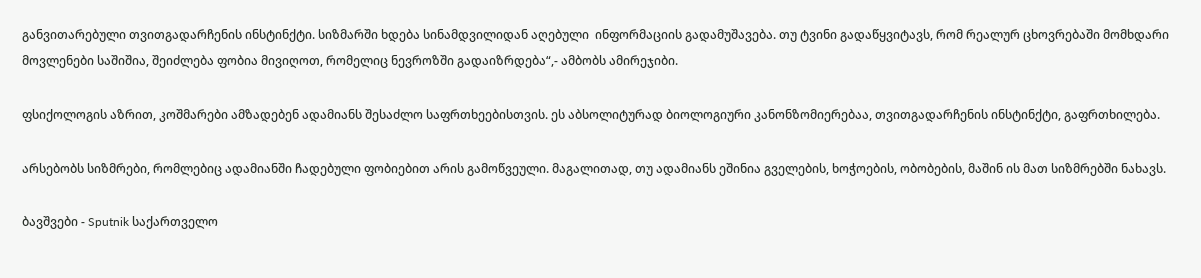განვითარებული თვითგადარჩენის ინსტინქტი. სიზმარში ხდება სინამდვილიდან აღებული  ინფორმაციის გადამუშავება. თუ ტვინი გადაწყვიტავს, რომ რეალურ ცხოვრებაში მომხდარი მოვლენები საშიშია, შეიძლება ფობია მივიღოთ, რომელიც ნევროზში გადაიზრდება“,- ამბობს ამირეჯიბი.

ფსიქოლოგის აზრით, კოშმარები ამზადებენ ადამიანს შესაძლო საფრთხეებისთვის. ეს აბსოლიტურად ბიოლოგიური კანონზომიერებაა, თვითგადარჩენის ინსტინქტი, გაფრთხილება.

არსებობს სიზმრები, რომლებიც ადამიანში ჩადებული ფობიებით არის გამოწვეული. მაგალითად, თუ ადამიანს ეშინია გველების, ხოჭოების, ობობების, მაშინ ის მათ სიზმრებში ნახავს.

ბავშვები - Sputnik საქართველო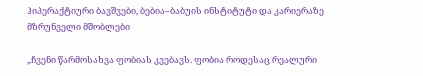ჰიპერაქტიური ბავშვები, ბებია–ბაბუის ინსტიტუტი და კარიერაზე მზრუნველი მშობლები

„ჩვენი წარმოსახვა ფობიას კვებავს. ფობია როდესაც რეალური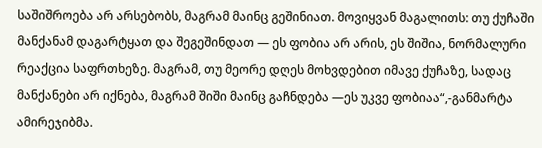საშიშროება არ არსებობს, მაგრამ მაინც გეშინიათ. მოვიყვან მაგალითს: თუ ქუჩაში მანქანამ დაგარტყათ და შეგეშინდათ — ეს ფობია არ არის, ეს შიშია, ნორმალური რეაქცია საფრთხეზე. მაგრამ, თუ მეორე დღეს მოხვდებით იმავე ქუჩაზე, სადაც მანქანები არ იქნება, მაგრამ შიში მაინც გაჩნდება —ეს უკვე ფობიაა“,-განმარტა ამირეჯიბმა.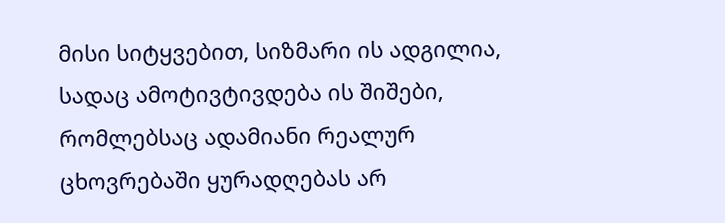მისი სიტყვებით, სიზმარი ის ადგილია, სადაც ამოტივტივდება ის შიშები, რომლებსაც ადამიანი რეალურ ცხოვრებაში ყურადღებას არ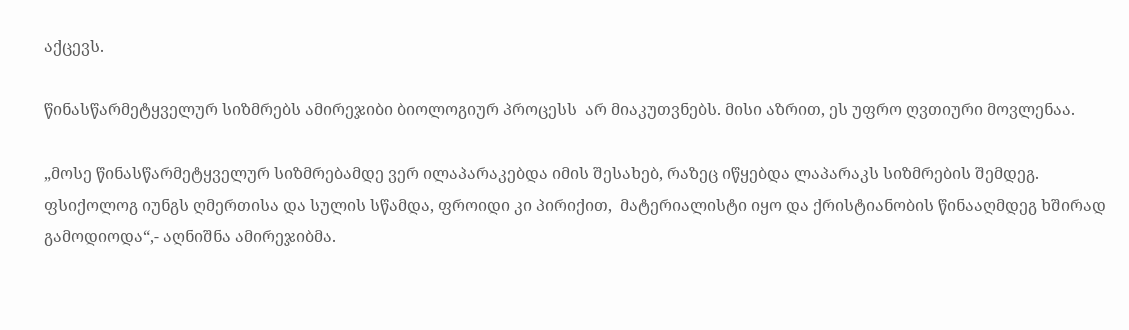აქცევს.

წინასწარმეტყველურ სიზმრებს ამირეჯიბი ბიოლოგიურ პროცესს  არ მიაკუთვნებს. მისი აზრით, ეს უფრო ღვთიური მოვლენაა.

„მოსე წინასწარმეტყველურ სიზმრებამდე ვერ ილაპარაკებდა იმის შესახებ, რაზეც იწყებდა ლაპარაკს სიზმრების შემდეგ. ფსიქოლოგ იუნგს ღმერთისა და სულის სწამდა, ფროიდი კი პირიქით,  მატერიალისტი იყო და ქრისტიანობის წინააღმდეგ ხშირად გამოდიოდა“,- აღნიშნა ამირეჯიბმა.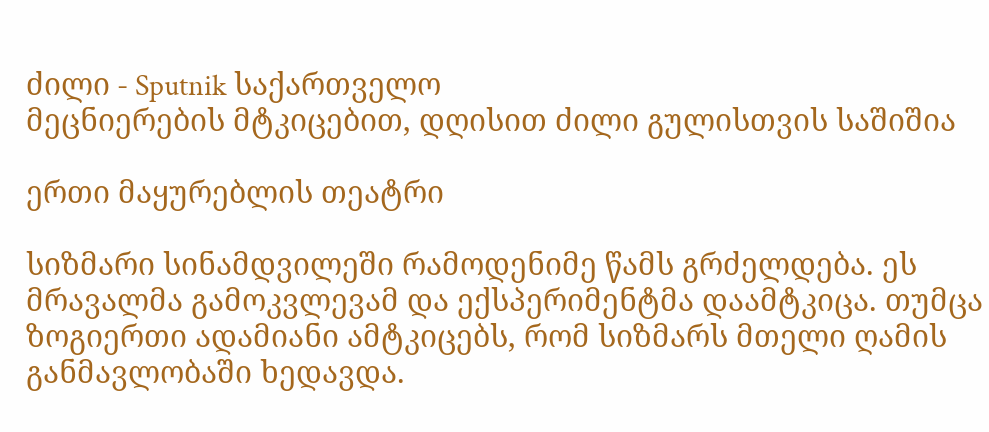ძილი - Sputnik საქართველო
მეცნიერების მტკიცებით, დღისით ძილი გულისთვის საშიშია

ერთი მაყურებლის თეატრი

სიზმარი სინამდვილეში რამოდენიმე წამს გრძელდება. ეს მრავალმა გამოკვლევამ და ექსპერიმენტმა დაამტკიცა. თუმცა ზოგიერთი ადამიანი ამტკიცებს, რომ სიზმარს მთელი ღამის განმავლობაში ხედავდა.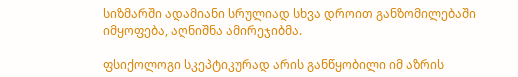სიზმარში ადამიანი სრულიად სხვა დროით განზომილებაში იმყოფება, აღნიშნა ამირეჯიბმა.

ფსიქოლოგი სკეპტიკურად არის განწყობილი იმ აზრის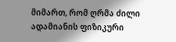მიმართ, რომ ღრმა ძილი ადამიანის ფიზიკური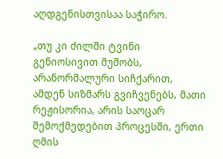აღდგენისთვისაა საჭირო.

„თუ კი ძილში ტვინი გენიოსივით მუშობს, არანორმალური სიჩქარით, ამდენ სიზმარს გვიჩვენებს, მათი რეჟისორია, არის საოცარ შემოქმედებით პროცესში, ერთი ღმის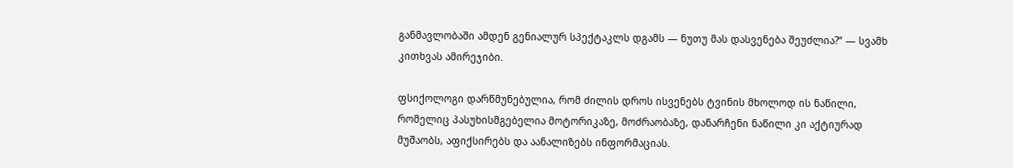განმავლობაში ამდენ გენიალურ სპექტაკლს დგამს — ნუთუ მას დასვენება შეუძლია?“ — სვამხ კითხვას ამირეჯიბი.

ფსიქოლოგი დარწმუნებულია, რომ ძილის დროს ისვენებს ტვინის მხოლოდ ის ნაწილი, რომელიც პასუხისმგებელია მოტორიკაზე, მოძრაობაზე, დანარჩენი ნაწილი კი აქტიურად მუშაობს, აფიქსირებს და აანალიზებს ინფორმაციას.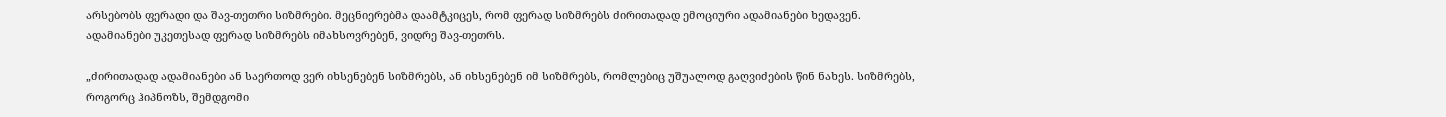არსებობს ფერადი და შავ-თეთრი სიზმრები. მეცნიერებმა დაამტკიცეს, რომ ფერად სიზმრებს ძირითადად ემოციური ადამიანები ხედავენ. ადამიანები უკეთესად ფერად სიზმრებს იმახსოვრებენ, ვიდრე შავ-თეთრს.

„ძირითადად ადამიანები ან საერთოდ ვერ იხსენებენ სიზმრებს, ან იხსენებენ იმ სიზმრებს, რომლებიც უშუალოდ გაღვიძების წინ ნახეს. სიზმრებს, როგორც ჰიპნოზს, შემდგომი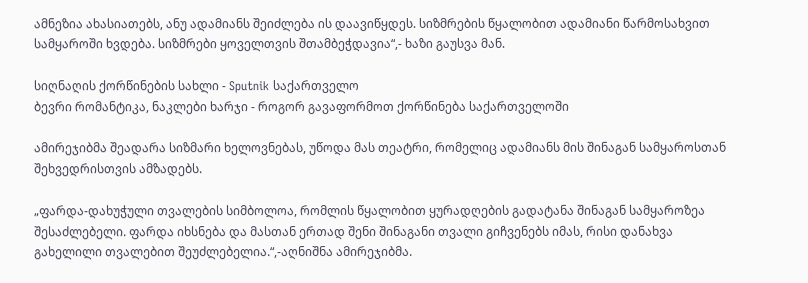ამნეზია ახასიათებს, ანუ ადამიანს შეიძლება ის დაავიწყდეს. სიზმრების წყალობით ადამიანი წარმოსახვით სამყაროში ხვდება. სიზმრები ყოველთვის შთამბეჭდავია“,- ხაზი გაუსვა მან.

სიღნაღის ქორწინების სახლი - Sputnik საქართველო
ბევრი რომანტიკა, ნაკლები ხარჯი - როგორ გავაფორმოთ ქორწინება საქართველოში

ამირეჯიბმა შეადარა სიზმარი ხელოვნებას, უწოდა მას თეატრი, რომელიც ადამიანს მის შინაგან სამყაროსთან შეხვედრისთვის ამზადებს.

„ფარდა-დახუჭული თვალების სიმბოლოა, რომლის წყალობით ყურადღების გადატანა შინაგან სამყაროზეა შესაძლებელი. ფარდა იხსნება და მასთან ერთად შენი შინაგანი თვალი გიჩვენებს იმას, რისი დანახვა გახელილი თვალებით შეუძლებელია.“,-აღნიშნა ამირეჯიბმა.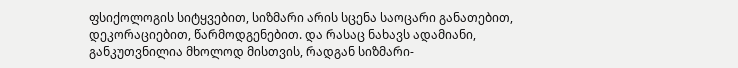ფსიქოლოგის სიტყვებით, სიზმარი არის სცენა საოცარი განათებით, დეკორაციებით, წარმოდგენებით. და რასაც ნახავს ადამიანი, განკუთვნილია მხოლოდ მისთვის, რადგან სიზმარი-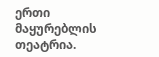ერთი მაყურებლის თეატრია.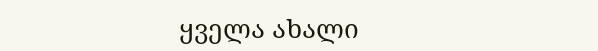ყველა ახალი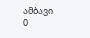ამბავი
0